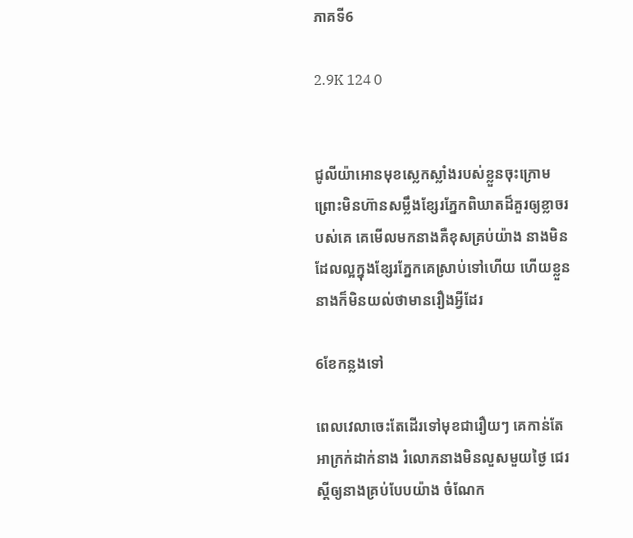ភាគទី6

2.9K 124 0


ជូលីយ៉ាអោនមុខស្លេកស្លាំងរបស់ខ្លួនចុះក្រោម ព្រោះមិនហ៊ានសម្លឹងខ្សែរភ្នែកពិឃាតដ៏គួរឲ្យខ្លាចរបស់គេ គេមើលមកនាងគឺខុសគ្រប់យ៉ាង នាងមិនដែលល្អក្នុងខ្សែរភ្នែកគេស្រាប់ទៅហើយ ហើយខ្លួននាងក៏មិនយល់ថាមានរឿងអ្វីដែរ

6ខែកន្លងទៅ

ពេលវេលាចេះតែដើរទៅមុខជារឿយៗ គេកាន់តែអាក្រក់ដាក់នាង រំលោភនាងមិនលួសមួយថ្ងៃ ជេរស្ដីឲ្យនាងគ្រប់បែបយ៉ាង ចំណែក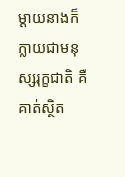ម្ដាយនាងក៏ក្លាយជាមនុស្សរុក្ខជាតិ គឺគាត់ស្ថិត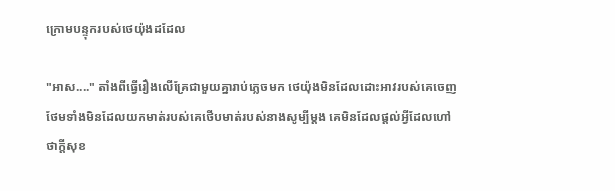ក្រោមបន្ទុករបស់ថេយ៉ុងដដែល

"អាស...." តាំងពីធ្វើរឿងលើគ្រែជាមួយគ្នារាប់ភ្លេចមក ថេយ៉ុងមិនដែលដោះអាវរបស់គេចេញ ថែមទាំងមិនដែលយកមាត់របស់គេថើបមាត់របស់នាងសូម្បីម្ដង គេមិនដែលផ្ដល់អ្វីដែលហៅថាក្ដីសុខ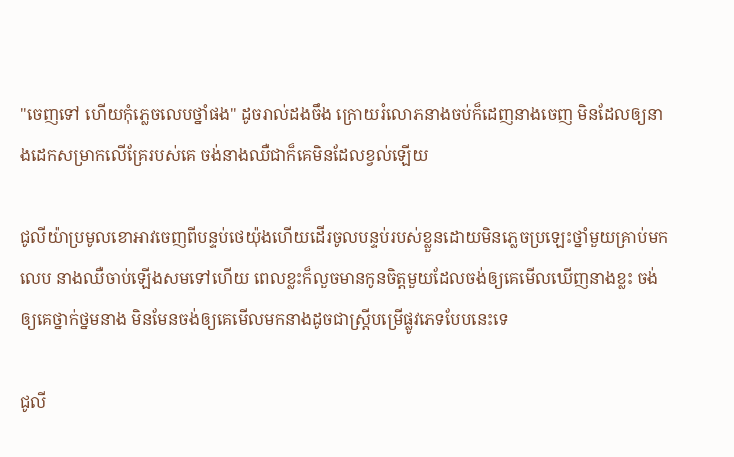"ចេញទៅ ហើយកុំភ្លេចលេបថ្នាំផង" ដូចរាល់ដងចឹង ក្រោយរំលោភនាងចប់ក៏ដេញនាងចេញ មិនដែលឲ្យនាងដេកសម្រាកលើគ្រែរបស់គេ ចង់នាងឈឺជាក៏គេមិនដែលខ្វល់ឡើយ

ជូលីយ៉ាប្រមូលខោអាវចេញពីបន្ទប់ថេយ៉ុងហើយដើរចូលបន្ទប់របស់ខ្លួនដោយមិនភ្លេចប្រឡេះថ្នាំមួយគ្រាប់មកលេប នាងឈឺចាប់ឡើងសមទៅហើយ ពេលខ្លះក៏លួចមានកូនចិត្តមួយដែលចង់ឲ្យគេមើលឃើញនាងខ្លះ ចង់ឲ្យគេថ្នាក់ថ្នមនាង មិនមែនចង់ឲ្យគេមើលមកនាងដូចជាស្រ្តីបម្រើផ្លូវភេទបែបនេះទេ

ជូលី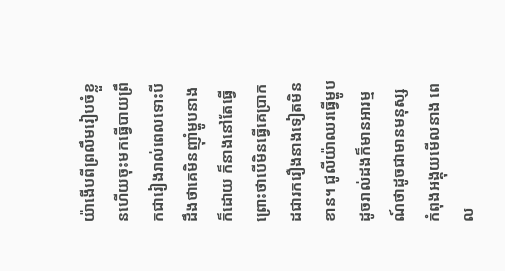យ៉ាងើបពីព្រលឹមរៀបចំខ្លួនហើយចុះមកធ្វើបាយព្រឹកជារៀងរាល់ពេលទោះបីដឹងថាគេមិនញ៉ាំម្ហូបនាងក៏ដោយ ក៏នាងនៅតែធ្វើព្រោះថាបើមិនធ្វើគេប្រាកដជារករឿងនាងទៀតមិនខាន។ ជូលីយ៉ាឈរធ្វើម្ហូបដូចរាល់ដងក៏មានអារម្មណ៍ថាដូចជាមានមនុស្សកំពុងអង្គុយមើលនាង ពេល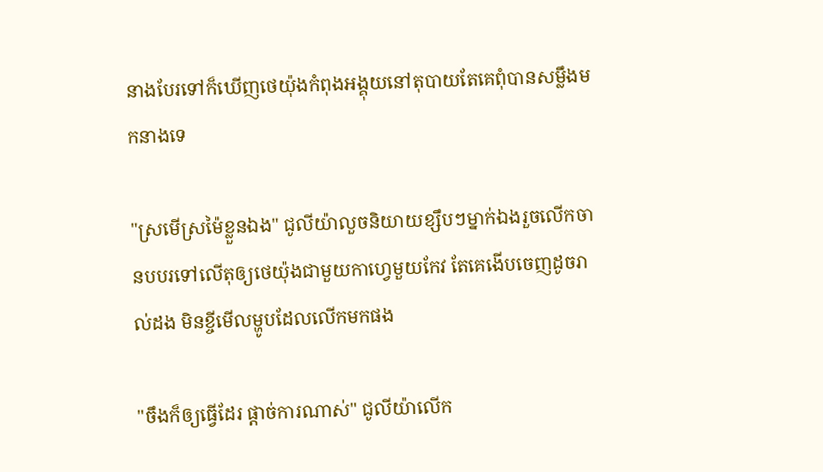នាងបែរទៅក៏ឃើញថេយ៉ុងកំពុងអង្គុយនៅតុបាយតែគេពុំបានសម្លឹងមកនាងទេ

"ស្រមើស្រម៉ៃខ្លួនឯង" ជូលីយ៉ាលួចនិយាយខ្សឹបៗម្នាក់ឯងរួចលើកចានបបរទៅលើតុឲ្យថេយ៉ុងជាមួយកាហ្វេមួយកែវ តែគេងើបចេញដូចរាល់ដង មិនខ្ចីមើលម្ហូបដែលលើកមកផង

"ចឹងក៏ឲ្យធ្វើដែរ ផ្ដាច់ការណាស់" ជូលីយ៉ាលើក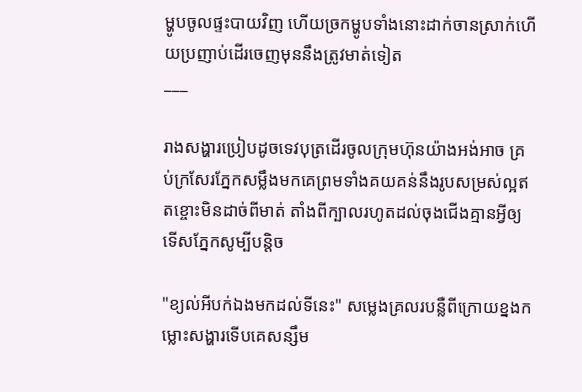ម្ហូបចូលផ្ទះបាយវិញ ហើយច្រកម្ហូបទាំងនោះដាក់ចានស្រាក់ហើយប្រញាប់ដើរចេញមុននឹងត្រូវមាត់ទៀត
___

រាងសង្ហារប្រៀបដូចទេវបុត្រដើរចូលក្រុមហ៊ុនយ៉ាងអង់អាច គ្រប់ក្រសែរភ្នែកសម្លឹងមកគេព្រមទាំងគយគន់នឹងរូបសម្រស់ល្អឥតខ្ចោះមិនដាច់ពីមាត់ តាំងពីក្បាលរហូតដល់ចុងជើងគ្មានអ្វីឲ្យទើសភ្នែកសូម្បីបន្តិច

"ខ្យល់អីបក់ឯងមកដល់ទីនេះ" សម្លេងគ្រលរបន្លឺពីក្រោយខ្នងកម្លោះសង្ហារទើបគេសន្សឹម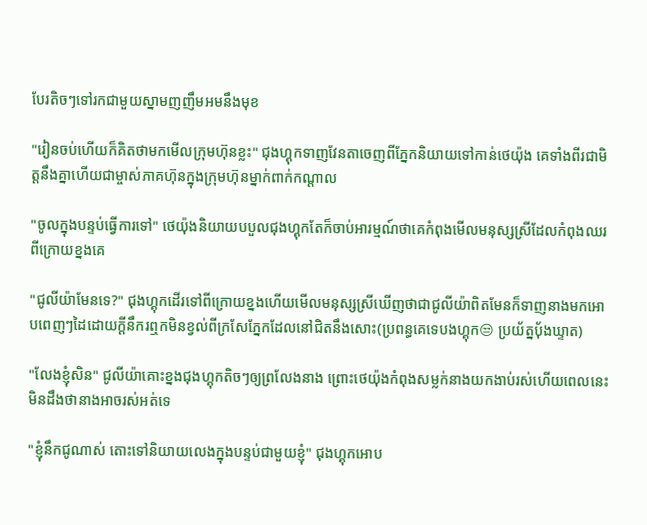បែរតិចៗទៅរកជាមួយស្នាមញញឹមអមនឹងមុខ

"រៀនចប់ហើយក៏គិតថាមកមើលក្រុមហ៊ុនខ្លះ" ជុងហ្គុកទាញវែនតាចេញពីភ្នែកនិយាយទៅកាន់ថេយ៉ុង គេទាំងពីរជាមិត្តនឹងគ្នាហើយជាម្ចាស់ភាគហ៊ុនក្នុងក្រុមហ៊ុនម្នាក់ពាក់កណ្ដាល

"ចូលក្នុងបន្ទប់ធ្វើការទៅ" ថេយ៉ុងនិយាយបបួលជុងហ្គុកតែក៏ចាប់អារម្មណ៍ថាគេកំពុងមើលមនុស្សស្រីដែលកំពុងឈរពីក្រោយខ្នងគេ

"ជូលីយ៉ាមែនទេ?" ជុងហ្គុកដើរទៅពីក្រោយខ្នងហើយមើលមនុស្សស្រីឃើញថាជាជូលីយ៉ាពិតមែនក៏ទាញនាងមកអោបពេញៗដៃដោយក្ដីនឹករឮកមិនខ្វល់ពីក្រសែភ្នែកដែលនៅជិតនឹងសោះ(ប្រពន្ធគេទេបងហ្គុក😒 ប្រយ័ត្នបុ័ងឃ្ទាត)

"លែងខ្ញុំសិន" ជូលីយ៉ាគោះខ្នងជុងហ្គុកតិចៗឲ្យព្រលែងនាង ព្រោះថេយ៉ុងកំពុងសម្លក់នាងយកងាប់រស់ហើយពេលនេះ មិនដឹងថានាងអាចរស់អត់ទេ

"ខ្ញុំនឹកជូណាស់ តោះទៅនិយាយលេងក្នុងបន្ទប់ជាមួយខ្ញុំ" ជុងហ្គុកអោប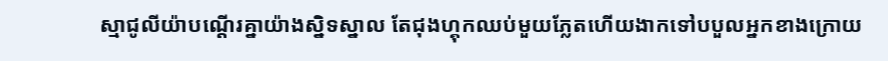ស្មាជូលីយ៉ាបណ្ដើរគ្នាយ៉ាងស្និទស្នាល តែជុងហ្គុកឈប់មួយភ្លែតហើយងាកទៅបបួលអ្នកខាងក្រោយ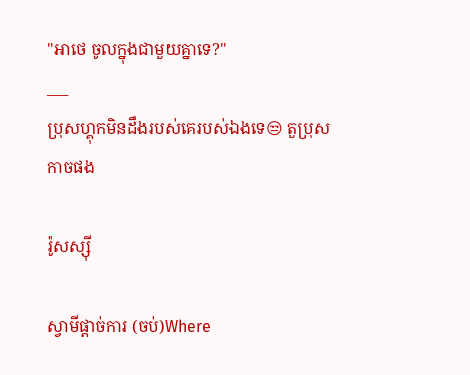"អាថេ ចូលក្នុងជាមួយគ្នាទេ?"
___
ប្រុសហ្គុកមិនដឹងរបស់គេរបស់ឯងទេ😒 តួប្រុសកាចផង

រ៉ូសស្ស៊ី

ស្វាមីផ្ដាច់ការ (ចប់)Where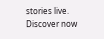stories live. Discover now